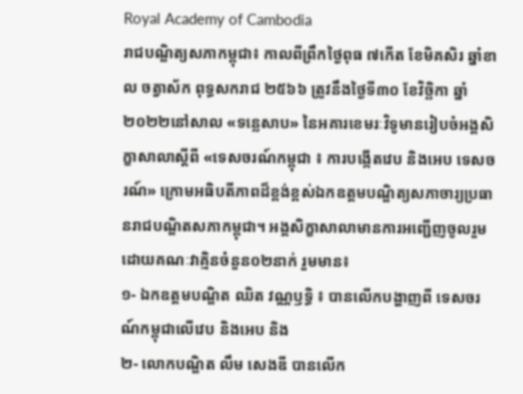Royal Academy of Cambodia
រាជបណ្ឌិត្យសភាកម្ពុជា៖ កាលពីព្រឹកថ្ងៃពុធ ៧កើត ខែមិគសិរ ឆ្នាំខាល ចត្វាស័ក ពុទ្ធសករាជ ២៥៦៦ ត្រូវនឹងថ្ងៃទី៣០ ខែវិច្ឆិកា ឆ្នាំ២០២២នៅសាល «ទន្លេសាប» នៃអគារខេមរៈវិទូមានរៀបចំអង្គសិក្ខាសាលាស្តីពី «ទេសចរណ៍កម្ពុជា ៖ ការបង្កើតវេប និងអេប ទេសចរណ៍» ក្រោមអធិបតីភាពដ៏ខ្ពង់ខ្ពស់ឯកឧត្តមបណ្ឌិត្យសភាចារ្យប្រធានរាជបណ្ឌិតសភាកម្ពុជា។ អង្គសិក្ខាសាលាមានការអញ្ជើញចូលរួមដោយគណៈវាគ្មិនចំនួន០២នាក់ រួមមាន៖
១- ឯកឧត្តមបណ្ឌិត ឈិត វណ្ណឫទ្ធិ ៖ បានលើកបង្ហាញពី ទេសចរណ៍កម្ពុជាលើវេប និងអេប និង
២- លោកបណ្ឌិត លឹម សេងឌី បានលើក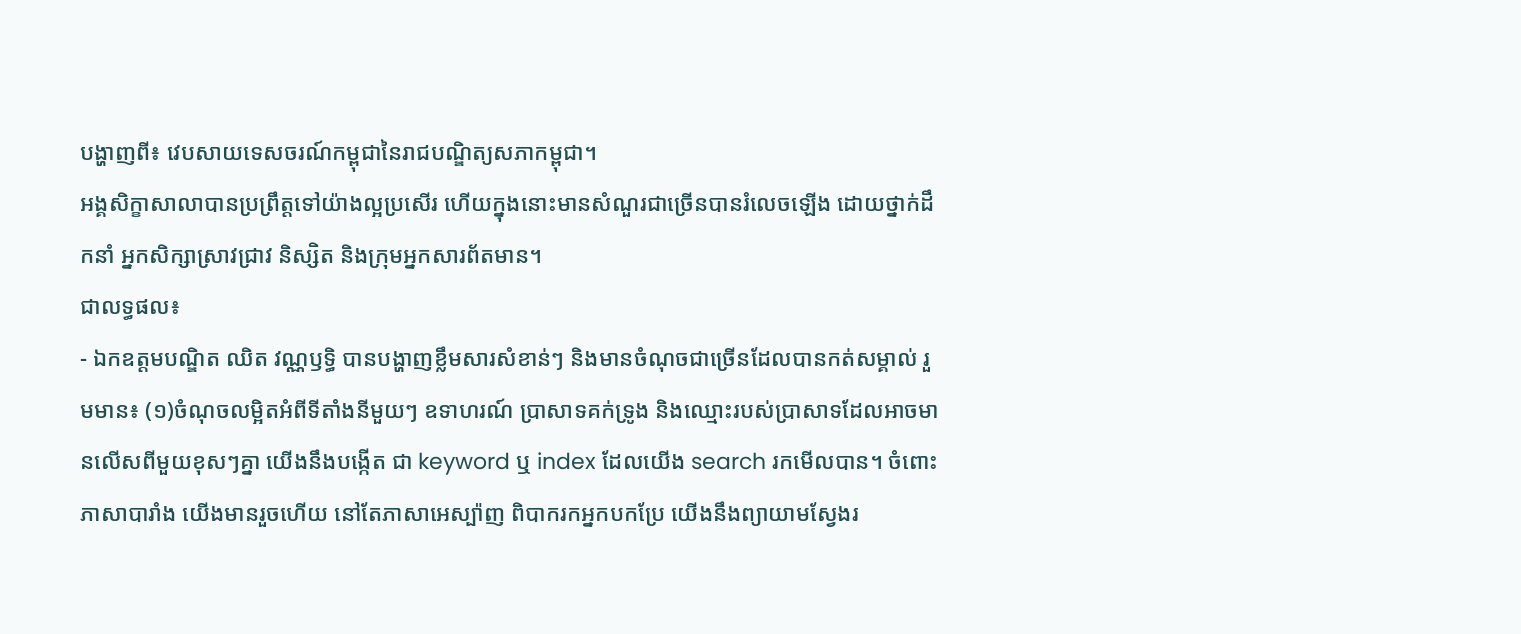បង្ហាញពី៖ វេបសាយទេសចរណ៍កម្ពុជានៃរាជបណ្ឌិត្យសភាកម្ពុជា។
អង្គសិក្ខាសាលាបានប្រព្រឹត្តទៅយ៉ាងល្អប្រសើរ ហើយក្នុងនោះមានសំណួរជាច្រើនបានរំលេចឡើង ដោយថ្នាក់ដឹកនាំ អ្នកសិក្សាស្រាវជ្រាវ និស្សិត និងក្រុមអ្នកសារព័តមាន។
ជាលទ្ធផល៖
- ឯកឧត្តមបណ្ឌិត ឈិត វណ្ណឫទ្ធិ បានបង្ហាញខ្លឹមសារសំខាន់ៗ និងមានចំណុចជាច្រើនដែលបានកត់សម្គាល់ រួមមាន៖ (១)ចំណុចលម្អិតអំពីទីតាំងនីមួយៗ ឧទាហរណ៍ ប្រាសាទគក់ទ្រូង និងឈ្មោះរបស់ប្រាសាទដែលអាចមានលើសពីមួយខុសៗគ្នា យើងនឹងបង្កើត ជា keyword ឬ index ដែលយើង search រកមើលបាន។ ចំពោះភាសាបារាំង យើងមានរួចហើយ នៅតែភាសាអេស្ប៉ាញ ពិបាករកអ្នកបកប្រែ យើងនឹងព្យាយាមស្វែងរ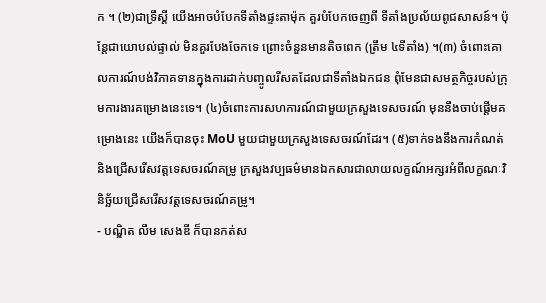ក ។ (២)ជាទ្រឹស្តី យើងអាចបំបែកទីតាំងផ្ទះតាម៉ុក គួរបំបែកចេញពី ទីតាំងប្រល័យពូជសាសន៍។ ប៉ុន្តែជាយោបល់ផ្ទាល់ មិនគួរបែងចែកទេ ព្រោះចំនួនមានតិចពេក (ត្រឹម ៤ទីតាំង) ។(៣) ចំពោះគោលការណ៍បង់វិភាគទានក្នុងការដាក់បញ្ចូលរីសតដែលជាទីតាំងឯកជន ពុំមែនជាសមត្ថកិច្ចរបស់ក្រុមការងារគម្រោងនេះទេ។ (៤)ចំពោះការសហការណ៍ជាមួយក្រសួងទេសចរណ៍ មុននឹងចាប់ផ្តើមគម្រោងនេះ យើងក៏បានចុះ MoU មួយជាមួយក្រសួងទេសចរណ៍ដែរ។ (៥)ទាក់ទងនឹងការកំណត់និងជ្រើសរើសវត្តទេសចរណ៍គម្រូ ក្រសួងវប្បធម៌មានឯកសារជាលាយលក្ខណ៍អក្សរអំពីលក្ខណៈវិនិច្ឆ័យជ្រើសរើសវត្តទេសចរណ៍គម្រូ។
- បណ្ឌិត លឹម សេងឌី ក៏បានកត់ស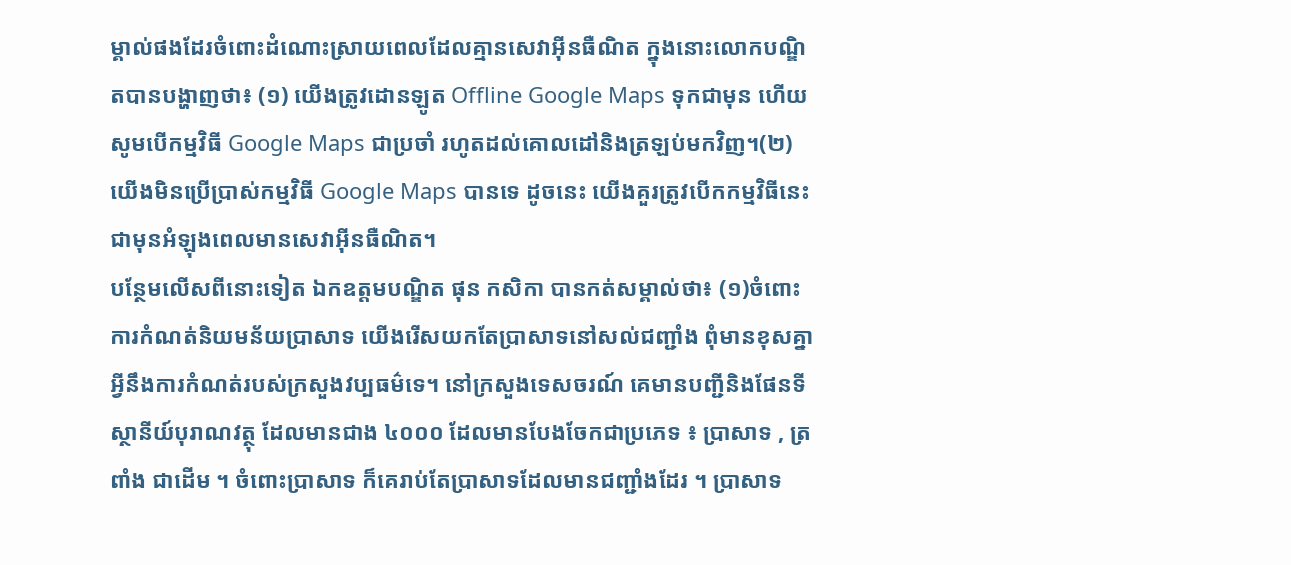ម្គាល់ផងដែរចំពោះដំណោះស្រាយពេលដែលគ្មានសេវាអ៊ីនធឺណិត ក្នុងនោះលោកបណ្ឌិតបានបង្ហាញថា៖ (១) យើងត្រូវដោនឡូត Offline Google Maps ទុកជាមុន ហើយសូមបើកម្មវិធី Google Maps ជាប្រចាំ រហូតដល់គោលដៅនិងត្រឡប់មកវិញ។(២)យើងមិនប្រើប្រាស់កម្មវិធី Google Maps បានទេ ដូចនេះ យើងគួរត្រូវបើកកម្មវិធីនេះជាមុនអំឡុងពេលមានសេវាអ៊ីនធឺណិត។
បន្ថែមលើសពីនោះទៀត ឯកឧត្តមបណ្ឌិត ផុន កសិកា បានកត់សម្គាល់ថា៖ (១)ចំពោះការកំណត់និយមន័យប្រាសាទ យើងរើសយកតែប្រាសាទនៅសល់ជញ្ជាំង ពុំមានខុសគ្នាអ្វីនឹងការកំណត់របស់ក្រសួងវប្បធម៌ទេ។ នៅក្រសួងទេសចរណ៍ គេមានបញ្ជីនិងផែនទីស្ថានីយ៍បុរាណវត្ថុ ដែលមានជាង ៤០០០ ដែលមានបែងចែកជាប្រភេទ ៖ ប្រាសាទ , ត្រពាំង ជាដើម ។ ចំពោះប្រាសាទ ក៏គេរាប់តែប្រាសាទដែលមានជញ្ជាំងដែរ ។ ប្រាសាទ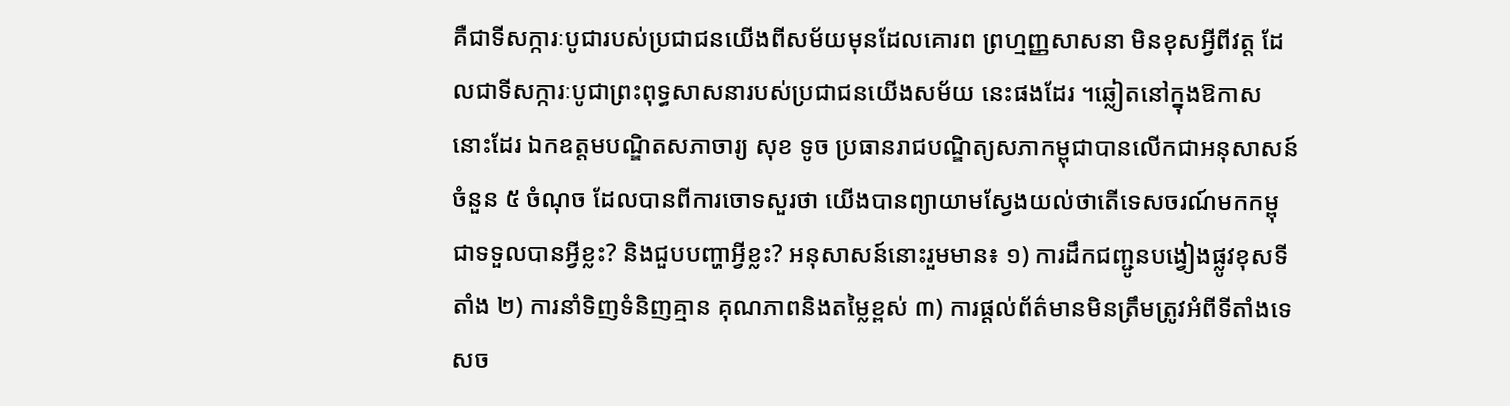គឺជាទីសក្ការៈបូជារបស់ប្រជាជនយើងពីសម័យមុនដែលគោរព ព្រហ្មញ្ញសាសនា មិនខុសអ្វីពីវត្ត ដែលជាទីសក្ការៈបូជាព្រះពុទ្ធសាសនារបស់ប្រជាជនយើងសម័យ នេះផងដែរ ។ឆ្លៀតនៅក្នុងឱកាសនោះដែរ ឯកឧត្តមបណ្ឌិតសភាចារ្យ សុខ ទូច ប្រធានរាជបណ្ឌិត្យសភាកម្ពុជាបានលើកជាអនុសាសន៍ចំនួន ៥ ចំណុច ដែលបានពីការចោទសួរថា យើងបានព្យាយាមស្វែងយល់ថាតើទេសចរណ៍មកកម្ពុជាទទួលបានអ្វីខ្លះ? និងជួបបញ្ហាអ្វីខ្លះ? អនុសាសន៍នោះរួមមាន៖ ១) ការដឹកជញ្ជូនបង្វៀងផ្លូវខុសទីតាំង ២) ការនាំទិញទំនិញគ្មាន គុណភាពនិងតម្លៃខ្ពស់ ៣) ការផ្តល់ព័ត៌មានមិនត្រឹមត្រូវអំពីទីតាំងទេសច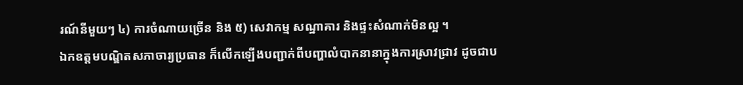រណ៍នីមួយៗ ៤) ការចំណាយច្រើន និង ៥) សេវាកម្ម សណ្ឋាគារ និងផ្ទះសំណាក់មិនល្អ ។
ឯកឧត្តមបណ្ឌិតសភាចារ្យប្រធាន ក៏លើកឡើងបញ្ជាក់ពីបញ្ហាលំបាកនានាក្នុងការស្រាវជ្រាវ ដូចជាប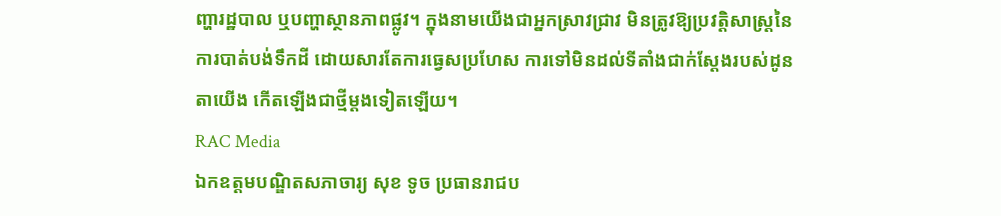ញ្ហារដ្ឋបាល ឬបញ្ហាស្ថានភាពផ្លូវ។ ក្នុងនាមយើងជាអ្នកស្រាវជ្រាវ មិនត្រូវឱ្យប្រវត្តិសាស្ត្រនៃការបាត់បង់ទឹកដី ដោយសារតែការធ្វេសប្រហែស ការទៅមិនដល់ទីតាំងជាក់ស្តែងរបស់ដូនតាយើង កើតឡើងជាថ្មីម្តងទៀតឡើយ។
RAC Media
ឯកឧត្តមបណ្ឌិតសភាចារ្យ សុខ ទូច ប្រធានរាជប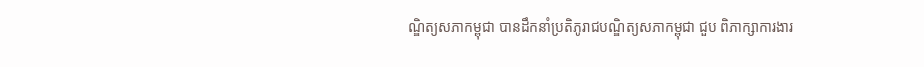ណ្ឌិត្យសភាកម្ពុជា បានដឹកនាំប្រតិភូរាជបណ្ឌិត្យសភាកម្ពុជា ជួប ពិភាក្សាការងារ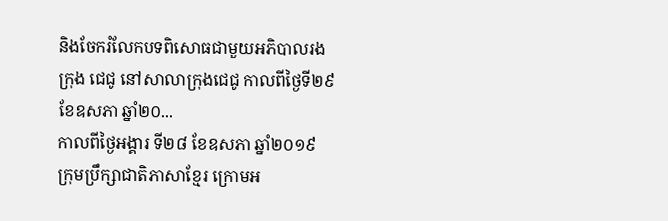និងចែករំលែកបទពិសោធជាមួយអភិបាលរងក្រុង ជេជូ នៅសាលាក្រុងជេជូ កាលពីថ្ងៃទី២៩ ខែឧសភា ឆ្នាំ២០...
កាលពីថ្ងៃអង្គារ ទី២៨ ខែឧសភា ឆ្នាំ២០១៩ ក្រុមប្រឹក្សាជាតិភាសាខ្មែរ ក្រោមអ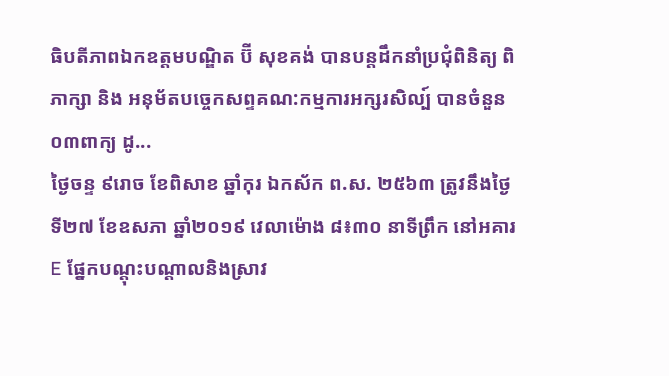ធិបតីភាពឯកឧត្តមបណ្ឌិត ប៊ី សុខគង់ បានបន្តដឹកនាំប្រជុំពិនិត្យ ពិភាក្សា និង អនុម័តបច្ចេកសព្ទគណ:កម្មការអក្សរសិល្ប៍ បានចំនួន០៣ពាក្យ ដូ...
ថ្ងៃចន្ទ ៩រោច ខែពិសាខ ឆ្នាំកុរ ឯកស័ក ព.ស. ២៥៦៣ ត្រូវនឹងថ្ងៃទី២៧ ខែឧសភា ឆ្នាំ២០១៩ វេលាម៉ោង ៨៖៣០ នាទីព្រឹក នៅអគារE ផ្នែកបណ្តុះបណ្តាលនិងស្រាវ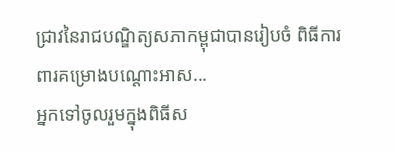ជ្រាវនៃរាជបណ្ឌិត្យសភាកម្ពុជាបានរៀបចំ ពិធីការពារគម្រោងបណ្តោះអាស...
អ្នកទៅចូលរួមក្នុងពិធីស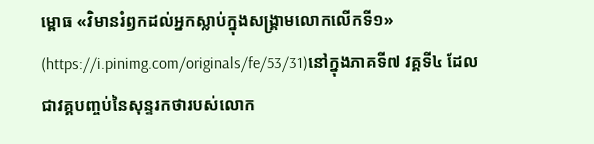ម្ពោធ «វិមានរំឭកដល់អ្នកស្លាប់ក្នុងសង្គ្រាមលោកលើកទី១» (https://i.pinimg.com/originals/fe/53/31)នៅក្នុងភាគទី៧ វគ្គទី៤ ដែលជាវគ្គបញ្ចប់នៃសុន្ទរកថារបស់លោក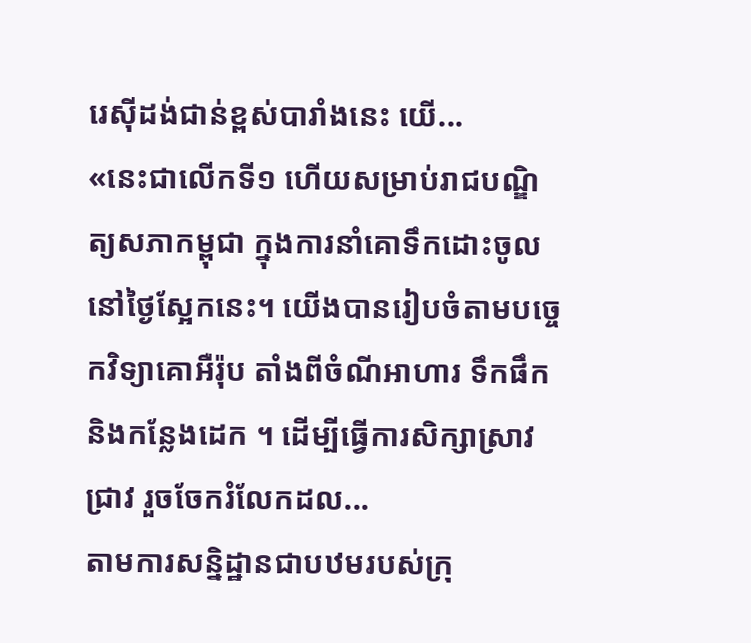រេស៊ីដង់ជាន់ខ្ពស់បារាំងនេះ យើ...
«នេះជាលើកទី១ ហើយសម្រាប់រាជបណ្ឌិត្យសភាកម្ពុជា ក្នុងការនាំគោទឹកដោះចូលនៅថ្ងៃស្អែកនេះ។ យើងបានរៀបចំតាមបច្ចេកវិទ្យាគោអឺរ៉ុប តាំងពីចំណីអាហារ ទឹកផឹក និងកន្លែងដេក ។ ដើម្បីធ្វើការសិក្សាស្រាវជ្រាវ រួចចែករំលែកដល...
តាមការសន្និដ្ឋានជាបឋមរបស់ក្រុ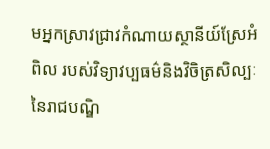មអ្នកស្រាវជ្រាវកំណាយស្ថានីយ៍ស្រែអំពិល របស់វិទ្យាវប្បធម៌និងវិចិត្រសិល្បៈ នៃរាជបណ្ឌិ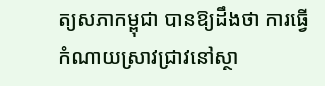ត្យសភាកម្ពុជា បានឱ្យដឹងថា ការធ្វើកំណាយស្រាវជ្រាវនៅស្ថា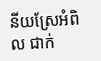នីយស្រែអំពិល ជាក់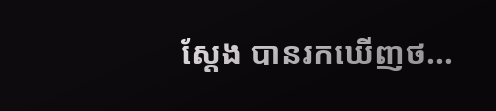ស្តែង បានរកឃើញថ...